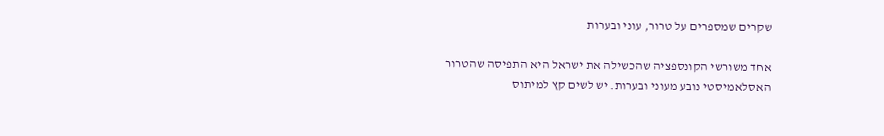שקרים שמספרים על טרור, עוני ובערות

אחד משורשי הקונספציה שהכשילה את ישראל היא התפיסה שהטרור האסלאמיסטי נובע מעוני ובערות. יש לשים קץ למיתוס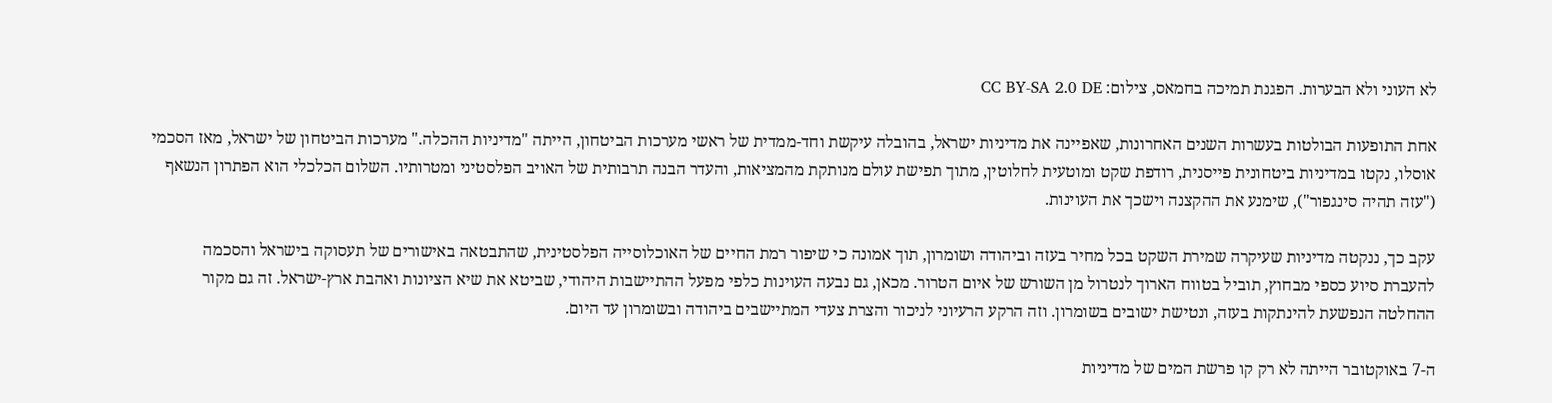לא העוני ולא הבערות. הפגנת תמיכה בחמאס, צילום: CC BY-SA 2.0 DE

אחת התופעות הבולטות בעשרות השנים האחרונות, שאפיינה את מדיניות ישראל, בהובלה עיקשת וחד-ממדית של ראשי מערכות הביטחון, הייתה "מדיניות ההכלה." מערכות הביטחון של ישראל, מאז הסכמי אוסלו, נקטו במדיניות ביטחונית פייסנית, רודפת שקט ומוטעית לחלוטין, מתוך תפישת עולם מנותקת מהמציאות, והעדר הבנה תרבותית של האויב הפלסטיני ומטרותיו. השלום הכלכלי הוא הפתרון הנשאף ("עזה תהיה סינגפור"), שימנע את ההקצנה וישכך את העוינות.

עקב כך, ננקטה מדיניות שעיקרה שמירת השקט בכל מחיר בעזה וביהודה ושומרון, תוך אמונה כי שיפור רמת החיים של האוכלוסייה הפלסטינית, שהתבטאה באישורים של תעסוקה בישראל והסכמה להעברת סיוע כספי מבחוץ, תוביל בטווח הארוך לנטרול מן השורש של איום הטרור. מכאן, גם נבעה העוינות כלפי מפעל ההתיישבות היהודי, שביטא את שיא הציונות ואהבת ארץ-ישראל. זה גם מקור ההחלטה הנפשעת להינתקות בעזה, ונטישת ישובים בשומרון. וזה הרקע הרעיוני לניכור והצרת צעדי המתיישבים ביהודה ובשומרון עד היום.

ה-7 באוקטובר הייתה לא רק קו פרשת המים של מדיניות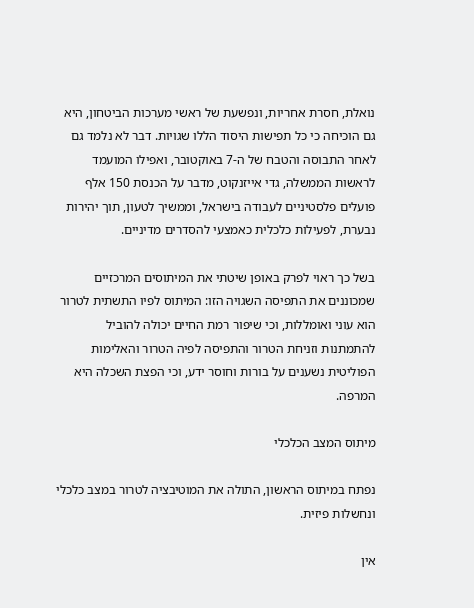נואלת, חסרת אחריות, ונפשעת של ראשי מערכות הביטחון, היא גם הוכיחה כי כל תפישות היסוד הללו שגויות. דבר לא נלמד גם לאחר התבוסה והטבח של ה-7 באוקטובר, ואפילו המועמד לראשות הממשלה, גדי אייזנקוט, מדבר על הכנסת 150 אלף פועלים פלסטיניים לעבודה בישראל, וממשיך לטעון, תוך יהירות נבערת, לפעילות כלכלית כאמצעי להסדרים מדיניים.

בשל כך ראוי לפרק באופן שיטתי את המיתוסים המרכזיים שמכוננים את התפיסה השגויה הזו: המיתוס לפיו התשתית לטרור הוא עוני ואומללות, וכי שיפור רמת החיים יכולה להוביל להתמתנות וזניחת הטרור והתפיסה לפיה הטרור והאלימות הפוליטית נשענים על בורות וחוסר ידע, וכי הפצת השכלה היא המרפה.

מיתוס המצב הכלכלי

נפתח במיתוס הראשון, התולה את המוטיבציה לטרור במצב כלכלי ונחשלות פיזית.

אין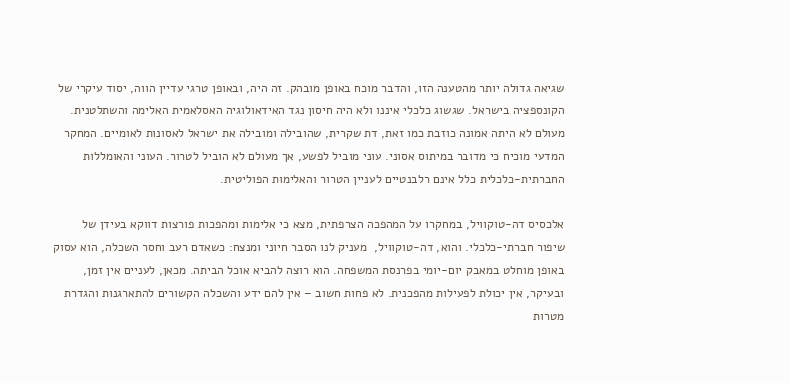שגיאה גדולה יותר מהטענה הזו, והדבר מוכח באופן מובהק. זה היה, ובאופן טרגי עדיין הווה, יסוד עיקרי של הקונספציה בישראל. שגשוג כלכלי איננו ולא היה חיסון נגד האידאולוגיה האסלאמית האלימה והשתלטנית. מעולם לא היתה אמונה כוזבת כמו זאת, דת שקרית, שהובילה ומובילה את ישראל לאסונות לאומיים. המחקר המדעי מוכיח כי מדובר במיתוס אסוני. עוני מוביל לפשע, אך מעולם לא הוביל לטרור. העוני והאומללות החברתית-כלכלית כלל אינם רלבנטיים לעניין הטרור והאלימות הפוליטית.

אלכסיס דה-טוקוויל, במחקרו על המהפכה הצרפתית, מצא כי אלימות ומהפכות פורצות דווקא בעידן של שיפור חברתי-כלכלי. והוא, דה-טוקוויל,  מעניק לנו הסבר חיוני ומנצח: כשאדם רעב וחסר השכלה, הוא עסוק באופן מוחלט במאבק יום-יומי בפרנסת המשפחה. הוא רוצה להביא אוכל הביתה. מכאן, לעניים אין זמן, ובעיקר, אין יכולת לפעילות מהפכנית. לא פחות חשוב – אין להם ידע והשכלה הקשורים להתארגנות והגדרת מטרות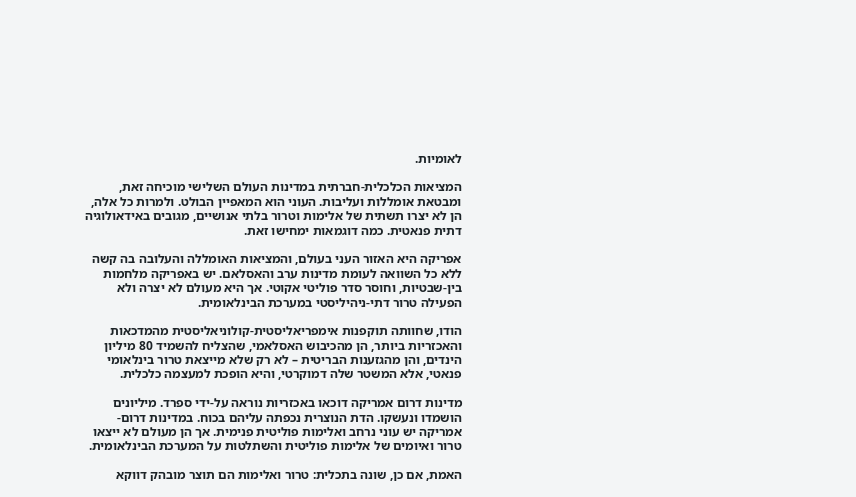לאומיות.

המציאות הכלכלית-חברתית במדינות העולם השלישי מוכיחה זאת, ומבטאת אומללות ועליבות. העוני הוא המאפיין הבולט. ולמרות כל אלה, הן לא יצרו תשתית של אלימות וטרור בלתי אנושיים, מגובים באידאולוגיה דתית פנאטית. כמה דוגמאות ימחישו זאת.

אפריקה היא האזור העני בעולם, והמציאות האומללה והעלובה בה קשה ללא כל השוואה לעומת מדינות ערב והאסלאם. יש באפריקה מלחמות בין-שבטיות, וחוסר סדר פוליטי אקוטי. אך היא מעולם לא יצרה ולא הפעילה טרור דתי-ניהיליסטי במערכת הבינלאומית.

הודו, שחוותה תוקפנות אימפריאליסטית-קולוניאליסטית מהמדכאות והאכזריות ביותר, הן מהכיבוש האסלאמי, שהצליח להשמיד 80 מיליון הינדים, והן מהגזענות הבריטית – לא רק שלא מייצאת טרור בינלאומי פנאטי, אלא המשטר שלה דמוקרטי, והיא הופכת למעצמה כלכלית.

מדינות דרום אמריקה דוכאו באכזריות נוראה על-ידי ספרד. מיליונים הושמדו ונעשקו. הדת הנוצרית נכפתה עליהם בכוח. במדינות דרום-אמריקה יש עוני נרחב ואלימות פוליטית פנימית. אך הן מעולם לא ייצאו טרור ואיומים של אלימות פוליטית והשתלטות על המערכת הבינלאומית.

האמת, אם כן, שונה בתכלית: טרור ואלימות הם תוצר מובהק דווקא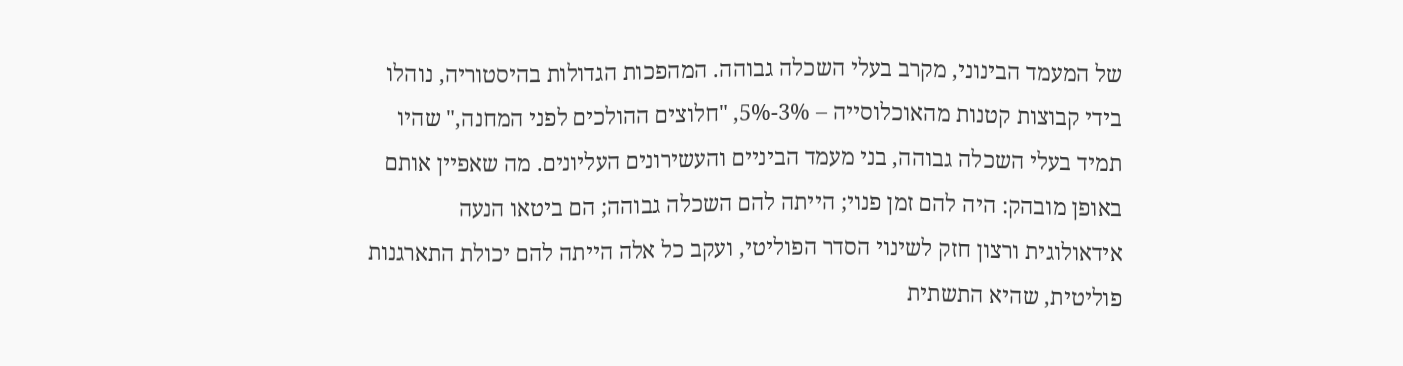של המעמד הבינוני, מקרב בעלי השכלה גבוהה. המהפכות הגדולות בהיסטוריה, נוהלו בידי קבוצות קטנות מהאוכלוסייה – 3%-5%, "חלוצים ההולכים לפני המחנה," שהיו תמיד בעלי השכלה גבוהה, בני מעמד הביניים והעשירונים העליונים. מה שאפיין אותם באופן מובהק: היה להם זמן פנוי; הייתה להם השכלה גבוהה; הם ביטאו הנעה אידאולוגית ורצון חזק לשינוי הסדר הפוליטי, ועקב כל אלה הייתה להם יכולת התארגנות פוליטית, שהיא התשתית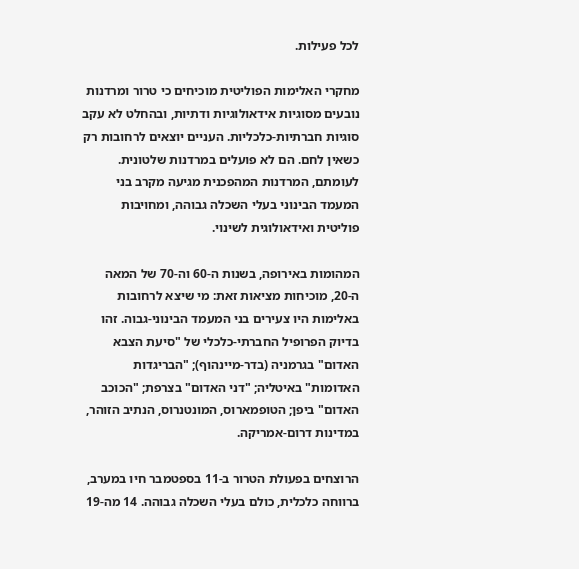לכל פעילות.

מחקרי האלימות הפוליטית מוכיחים כי טרור ומרדנות נובעים מסוגיות אידאולוגיות ודתיות, ובהחלט לא עקב סוגיות חברתיות-כלכליות. העניים יוצאים לרחובות רק כשאין לחם. הם לא פועלים במרדנות שלטונית. לעומתם, המרדנות המהפכנית מגיעה מקרב בני המעמד הבינוני בעלי השכלה גבוהה, ומחויבות פוליטית ואידאולוגית לשינוי.

המהומות באירופה, בשנות ה-60 וה-70 של המאה ה-20, מוכיחות מציאות זאת: מי שיצא לרחובות באלימות היו צעירים בני המעמד הבינוני-גבוה. זהו בדיוק הפרופיל החברתי-כלכלי של "סיעת הצבא האדום" בגרמניה (בדר-מיינהוף); "הבריגדות האדומות" באיטליה; "דני האדום" בצרפת; "הכוכב האדום" ביפן; הטופמארוס, המונטנרוס, הנתיב הזוהר, במדינות דרום-אמריקה.

הרוצחים בפעולת הטרור ב-11 בספטמבר חיו במערב, ברווחה כלכלית, כולם בעלי השכלה גבוהה. 14 מה-19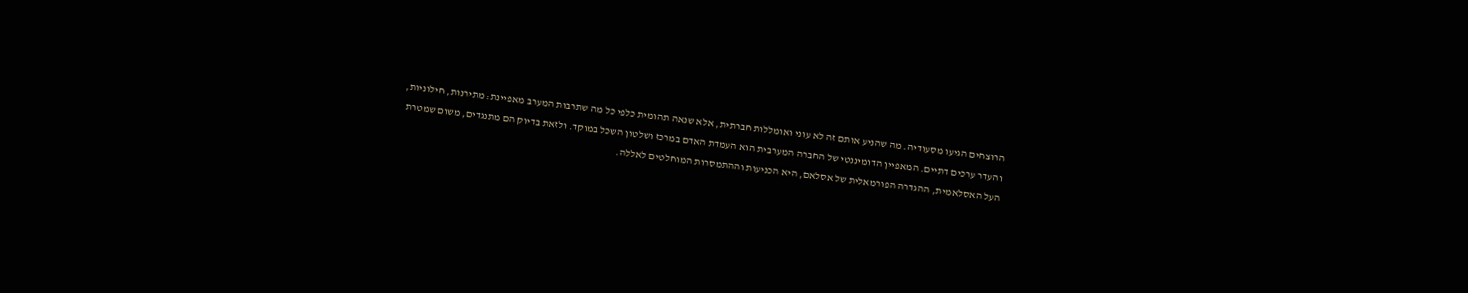הרוצחים הגיעו מסעודיה. מה שהניע אותם זה לא עוני ואומללות חברתית, אלא שנאה תהומית כלפי כל מה שתרבות המערב מאפיינת: מתירנות, חילוניות, והעדר ערכים דתיים. המאפיין הדומיננטי של החברה המערבית הוא העמדת האדם במרכז ושלטון השכל במוקד. ולזאת בדיוק הם מתנגדים, משום שמטרת העל האסלאמית, ההגדרה הפורמאלית של אסלאם, היא הכניעות וההתמסרות המוחלטים לאללה.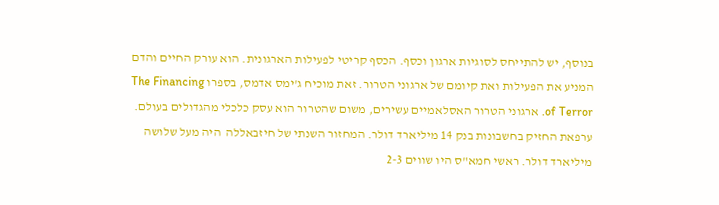בנוסף, יש להתייחס לסוגיות ארגון וכסף. הכסף קריטי לפעילות הארגונית. הוא עורק החיים והדם המניע את הפעילות ואת קיומם של ארגוני הטרור. זאת מוכיח ג'ימס אדמס, בספרו The Financing of Terror. ארגוני הטרור האסלאמיים עשירים, משום שהטרור הוא עסק כלכלי מהגדולים בעולם. ערפאת החזיק בחשבונות בנק 14 מיליארד דולר. המחזור השנתי של חיזבאללה  היה מעל שלושה מיליארד דולר. ראשי חמא"ס היו שווים 2-3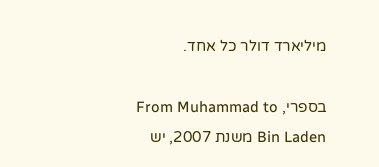מיליארד דולר כל אחד.

בספרי, From Muhammad to Bin Laden משנת 2007, יש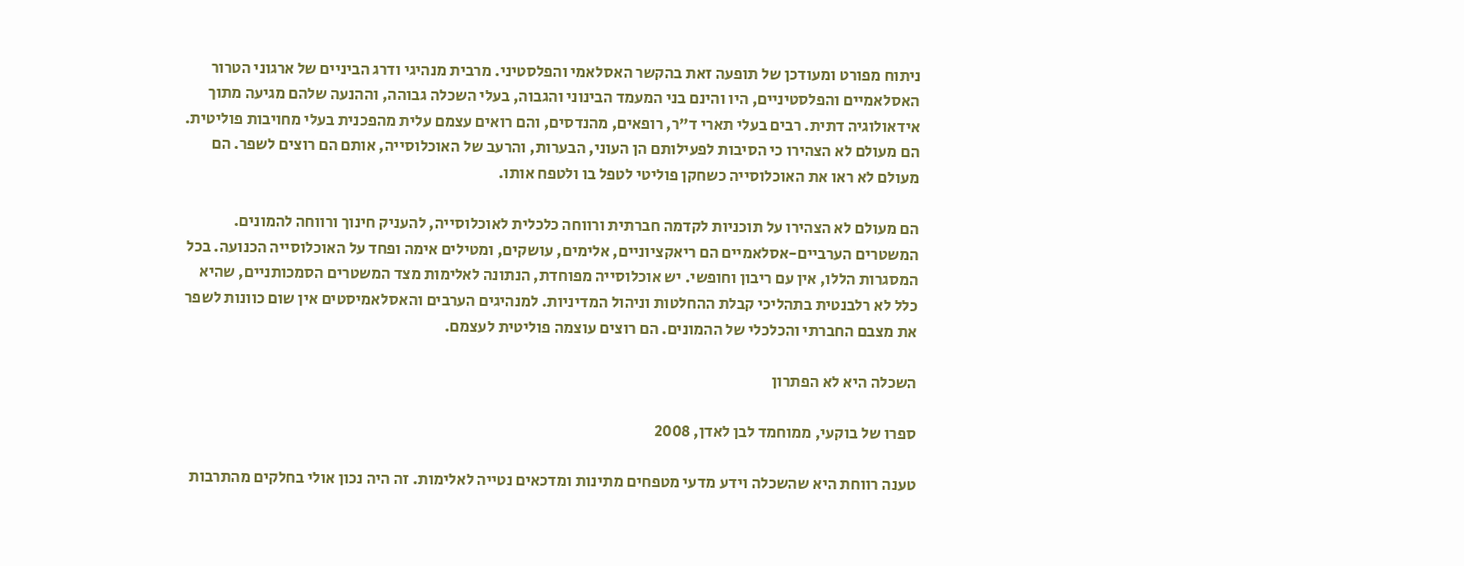ניתוח מפורט ומעודכן של תופעה זאת בהקשר האסלאמי והפלסטיני. מרבית מנהיגי ודרג הביניים של ארגוני הטרור האסלאמיים והפלסטיניים, היו והינם בני המעמד הבינוני והגבוה, בעלי השכלה גבוהה, וההנעה שלהם מגיעה מתוך אידאולוגיה דתית. רבים בעלי תארי ד"ר, רופאים, מהנדסים, והם רואים עצמם עלית מהפכנית בעלי מחויבות פוליטית. הם מעולם לא הצהירו כי הסיבות לפעילותם הן העוני, הבערות, והרעב של האוכלוסייה, אותם הם רוצים לשפר. הם מעולם לא ראו את האוכלוסייה כשחקן פוליטי לטפל בו ולטפח אותו.

הם מעולם לא הצהירו על תוכניות לקדמה חברתית ורווחה כלכלית לאוכלוסייה, להעניק חינוך ורווחה להמונים. המשטרים הערביים-אסלאמיים הם ריאקציוניים, אלימים, עושקים, ומטילים אימה ופחד על האוכלוסייה הכנועה. בכל המסגרות הללו, אין עם ריבון וחופשי. יש אוכלוסייה מפוחדת, הנתונה לאלימות מצד המשטרים הסמכותניים, שהיא כלל לא רלבנטית בתהליכי קבלת ההחלטות וניהול המדיניות. למנהיגים הערבים והאסלאמיסטים אין שום כוונות לשפר את מצבם החברתי והכלכלי של ההמונים. הם רוצים עוצמה פוליטית לעצמם.

השכלה היא לא הפתרון

ספרו של בוקעי, ממוחמד לבן לאדן, 2008

טענה רווחת היא שהשכלה וידע מדעי מטפחים מתינות ומדכאים נטייה לאלימות. זה היה נכון אולי בחלקים מהתרבות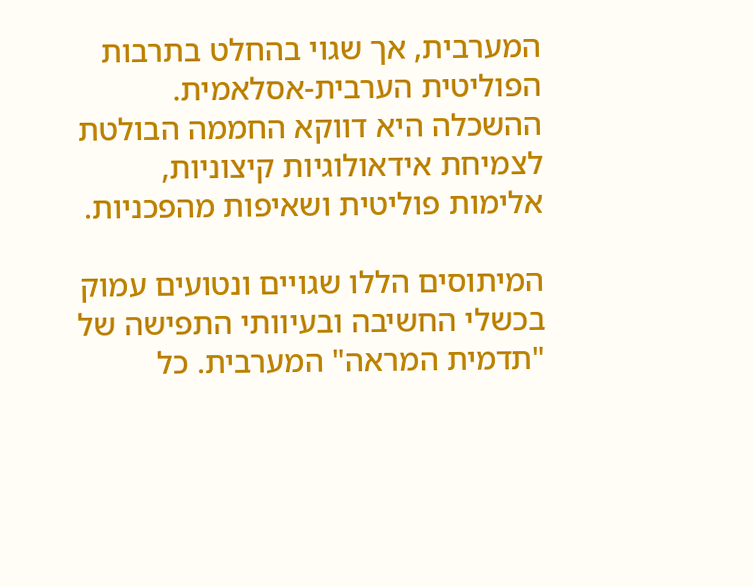המערבית, אך שגוי בהחלט בתרבות הפוליטית הערבית-אסלאמית. ההשכלה היא דווקא החממה הבולטת לצמיחת אידאולוגיות קיצוניות, אלימות פוליטית ושאיפות מהפכניות.

המיתוסים הללו שגויים ונטועים עמוק בכשלי החשיבה ובעיוותי התפישה של "תדמית המראה" המערבית. כל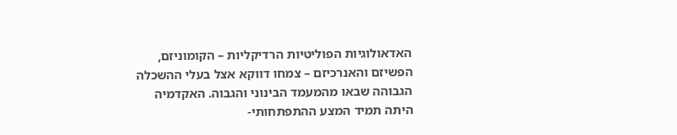האדאולוגיות הפוליטיות הרדיקליות – הקומוניזם, הפשיזם והאנרכיזם – צמחו דווקא אצל בעלי ההשכלה הגבוהה שבאו מהמעמד הבינוני והגבוה. האקדמיה היתה תמיד המצע ההתפתחותי-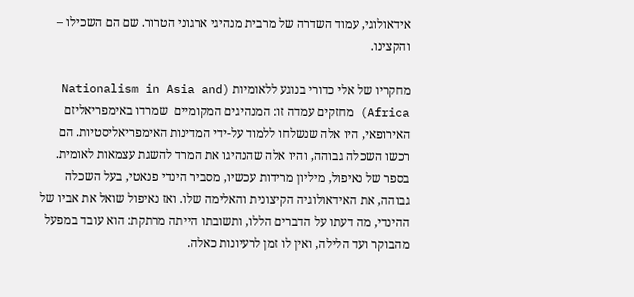אידאולוגי, עמוד השדרה של מרבית מנהיגי ארגוני הטרור. שם הם השכילו – והקצינו.

מחקריו של אלי כדורי בנוגע ללאומיות (Nationalism in Asia and Africa) מחזקים עמדה זו: המנהיגים המקומיים  שמרדו באימפריאליזם האירופאי, היו אלה שנשלחו ללמוד על-ידי המדינות האימפריאליסטיות. הם רכשו השכלה גבוהה, והיו אלה שהנהיגו את המרד להשגת עצמאות לאומית. בספר של נאיפול, מיליון מרידות עכשיו, מסביר הינדי פנאטי, בעל השכלה גבוהה, את האידאולוגיה הקיצונית והאלימה שלו. ואז נאיפול שואל את אביו של ההינדי, מה דעתו על הדברים הללו, ותשובתו הייתה מרתקת: הוא עובד במפעל מהבוקר ועד הלילה, ואין לו זמן לרעיונות כאלה.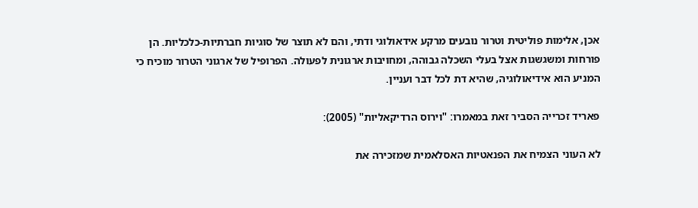אכן, אלימות פוליטית וטרור נובעים מרקע אידאולוגי ודתי, והם לא תוצר של סוגיות חברתיות-כלכליות. הן פורחות ומשגשגות אצל בעלי השכלה גבוהה, ומחויבות ארגונית לפעולה. הפרופיל של ארגוני הטרור מוכיח כי המניע הוא אידיאולוגיה, שהיא דת לכל דבר ועניין.

פאריד זכרייה הסביר זאת במאמרו: "וירוס הרדיקאליות" (2005):

לא העוני הצמיח את הפנאטיות האסלאמית שמזכירה את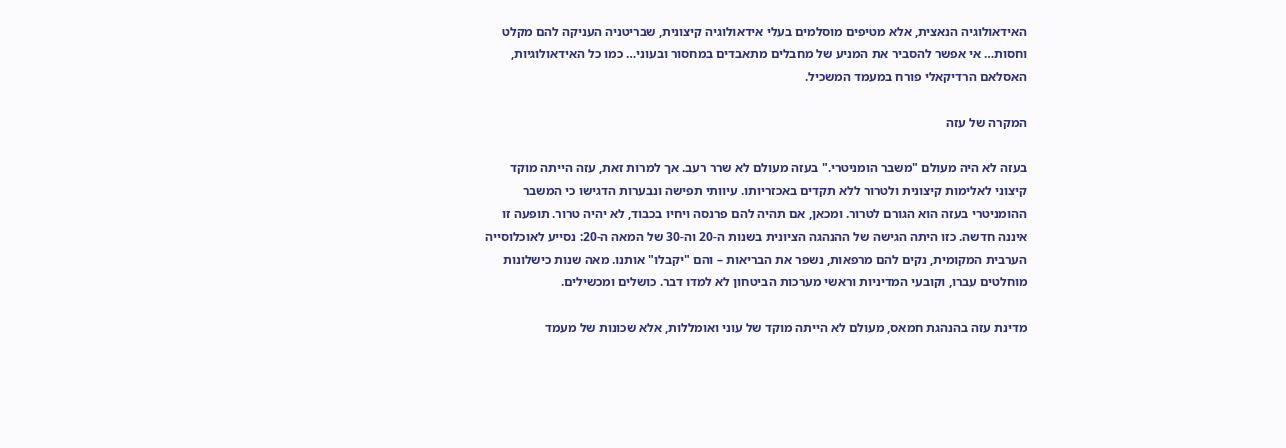האידאולוגיה הנאצית, אלא מטיפים מוסלמים בעלי אידאולוגיה קיצונית, שבריטניה העניקה להם מקלט וחסות… אי אפשר להסביר את המניע של מחבלים מתאבדים במחסור ובעוני… כמו כל האידאולוגיות, האסלאם הרדיקאלי פורח במעמד המשכיל.

המקרה של עזה

בעזה לא היה מעולם "משבר הומניטרי." בעזה מעולם לא שרר רעב. אך למרות זאת, עזה הייתה מוקד קיצוני לאלימות קיצונית ולטרור ללא תקדים באכזריותו. עיוותי תפישה ונבערות הדגישו כי המשבר ההומניטרי בעזה הוא הגורם לטרור. ומכאן, אם תהיה להם פרנסה ויחיו בכבוד, לא יהיה טרור. תופעה זו איננה חדשה. כזו היתה הגישה של ההנהגה הציונית בשנות ה-20 וה-30 של המאה ה-20: נסייע לאוכלוסייה הערבית המקומית, נקים להם מרפאות, נשפר את הבריאות – והם "יקבלו" אותנו. מאה שנות כישלונות מוחלטים עברו, וקובעי המדיניות וראשי מערכות הביטחון לא למדו דבר. כושלים ומכשילים.

מדינת עזה בהנהגת חמאס, מעולם לא הייתה מוקד של עוני ואומללות, אלא שכונות של מעמד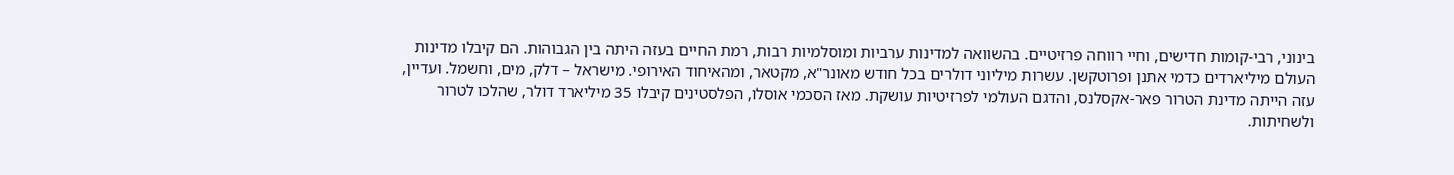בינוני, רבי-קומות חדישים, וחיי רווחה פרזיטיים. בהשוואה למדינות ערביות ומוסלמיות רבות, רמת החיים בעזה היתה בין הגבוהות. הם קיבלו מדינות העולם מיליארדים כדמי אתנן ופרוטקשן. עשרות מיליוני דולרים בכל חודש מאונר"א, מקטאר, ומהאיחוד האירופי. מישראל – דלק, מים, וחשמל. ועדיין, עזה הייתה מדינת הטרור פאר-אקסלנס, והדגם העולמי לפרזיטיות עושקת. מאז הסכמי אוסלו, הפלסטינים קיבלו 35 מיליארד דולר, שהלכו לטרור ולשחיתות.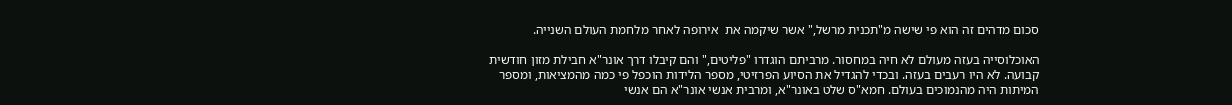סכום מדהים זה הוא פי שישה מ"תכנית מרשל," אשר שיקמה את  אירופה לאחר מלחמת העולם השנייה.

האוכלוסייה בעזה מעולם לא חיה במחסור. מרביתם הוגדרו "פליטים," והם קיבלו דרך אונר"א חבילת מזון חודשית קבועה. לא היו רעבים בעזה. ובכדי להגדיל את הסיוע הפרזיטי, מספר הלידות הוכפל פי כמה מהמציאות, ומספר המיתות היה מהנמוכים בעולם. חמא"ס שלט באונר"א, ומרבית אנשי אונר"א הם אנשי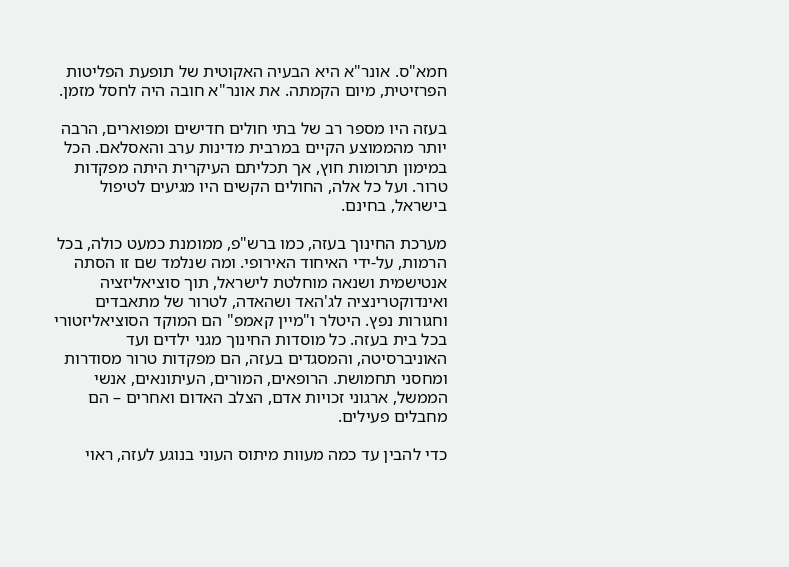חמא"ס. אונר"א היא הבעיה האקוטית של תופעת הפליטות הפרזיטית, מיום הקמתה. את אונר"א חובה היה לחסל מזמן.

בעזה היו מספר רב של בתי חולים חדישים ומפוארים, הרבה יותר מהממוצע הקיים במרבית מדינות ערב והאסלאם. הכל במימון תרומות חוץ, אך תכליתם העיקרית היתה מפקדות טרור. ועל כל אלה, החולים הקשים היו מגיעים לטיפול בישראל, בחינם.

מערכת החינוך בעזה, כמו ברש"פ, ממומנת כמעט כולה, בכל הרמות, על-ידי האיחוד האירופי. ומה שנלמד שם זו הסתה אנטישמית ושנאה מוחלטת לישראל, תוך סוציאליזציה ואינדוקטרינציה לג'האד ושהאדה, לטרור של מתאבדים וחגורות נפץ. היטלר ו"מיין קאמפ" הם המוקד הסוציאליזטורי בכל בית בעזה. כל מוסדות החינוך מגני ילדים ועד האוניברסיטה, והמסגדים בעזה, הם מפקדות טרור מסודרות ומחסני תחמושת. הרופאים, המורים, העיתונאים, אנשי הממשל, ארגוני זכויות אדם, הצלב האדום ואחרים – הם מחבלים פעילים.

כדי להבין עד כמה מעוות מיתוס העוני בנוגע לעזה, ראוי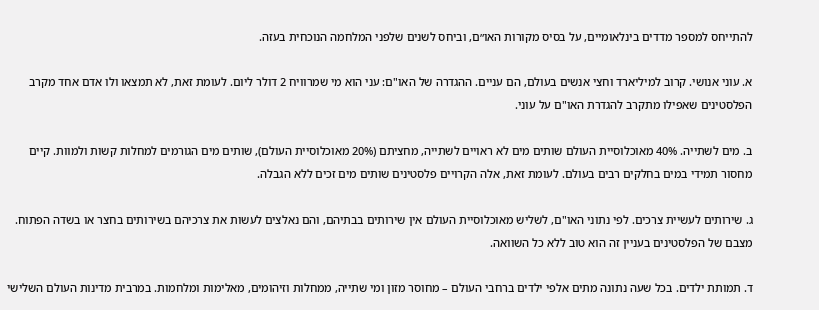להתייחס למספר מדדים בינלאומיים, על בסיס מקורות האו״ם, וביחס לשנים שלפני המלחמה הנוכחית בעזה.

א. עוני אנושי. קרוב למיליארד וחצי אנשים בעולם, הם עניים. ההגדרה של האו"ם: עני הוא מי שמרוויח 2 דולר ליום. לעומת זאת, לא תמצאו ולו אדם אחד מקרב הפלסטינים שאפילו מתקרב להגדרת האו"ם על עוני.

ב. מים לשתייה. 40% מאוכלוסיית העולם שותים מים לא ראויים לשתייה, מחציתם (20% מאוכלוסיית העולם), שותים מים הגורמים למחלות קשות ולמוות. קיים מחסור תמידי במים בחלקים רבים בעולם. לעומת זאת, אלה הקרויים פלסטינים שותים מים זכים ללא הגבלה.

ג. שירותים לעשיית צרכים. לפי נתוני האו"ם, לשליש מאוכלוסיית העולם אין שירותים בבתיהם, והם נאלצים לעשות את צרכיהם בשירותים בחצר או בשדה הפתוח. מצבם של הפלסטינים בעניין זה הוא טוב ללא כל השוואה.

ד. תמותת ילדים. בכל שעה נתונה מתים אלפי ילדים ברחבי העולם – מחוסר מזון ומי שתייה, ממחלות וזיהומים, מאלימות ומלחמות. במרבית מדינות העולם השלישי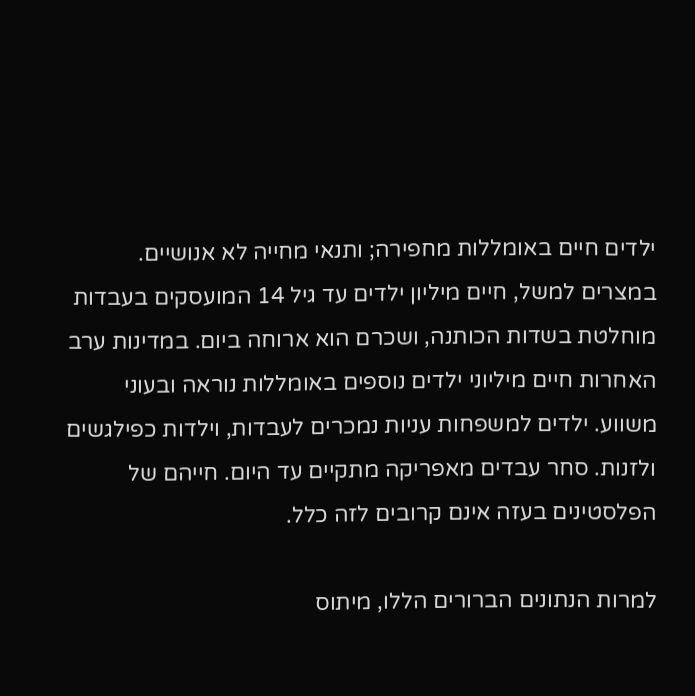ילדים חיים באומללות מחפירה; ותנאי מחייה לא אנושיים. במצרים למשל, חיים מיליון ילדים עד גיל 14 המועסקים בעבדות מוחלטת בשדות הכותנה, ושכרם הוא ארוחה ביום. במדינות ערב האחרות חיים מיליוני ילדים נוספים באומללות נוראה ובעוני משווע. ילדים למשפחות עניות נמכרים לעבדות, וילדות כפילגשים ולזנות. סחר עבדים מאפריקה מתקיים עד היום. חייהם של הפלסטינים בעזה אינם קרובים לזה כלל.

למרות הנתונים הברורים הללו, מיתוס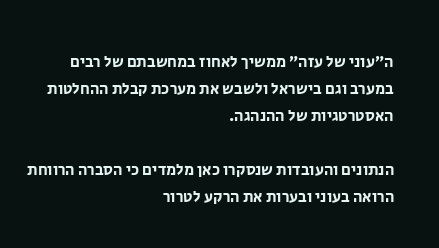ה״עוני של עזה״ ממשיך לאחוז במחשבתם של רבים במערב וגם בישראל ולשבש את מערכת קבלת ההחלטות האסטרטגיות של ההנהגה.

הנתונים והעובדות שנסקרו כאן מלמדים כי הסברה הרווחת הרואה בעוני ובערות את הרקע לטרור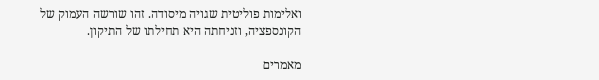ואלימות פוליטית שגויה מיסודה. זהו שורשה העמוק של הקונספציה, וזניחתה היא תחילתו של התיקון.

מאמרים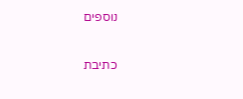נוספים

כתיבת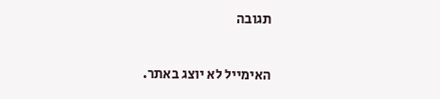תגובה

האימייל לא יוצג באתר.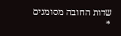שדות החובה מסומנים *